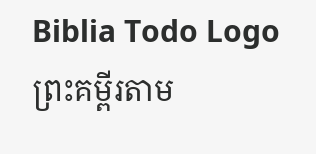Biblia Todo Logo
ព្រះគម្ពីរតាម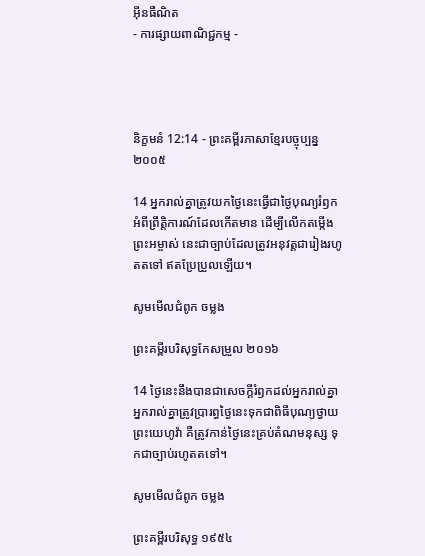អ៊ីនធឺណិត
- ការផ្សាយពាណិជ្ជកម្ម -




និក្ខមនំ 12:14 - ព្រះគម្ពីរភាសាខ្មែរបច្ចុប្បន្ន ២០០៥

14 អ្នករាល់គ្នាត្រូវយកថ្ងៃនេះធ្វើជាថ្ងៃបុណ្យរំឭកអំពីព្រឹត្តិ‌ការណ៍ដែលកើតមាន ដើម្បីលើកតម្កើងព្រះ‌អម្ចាស់ នេះជាច្បាប់ដែលត្រូវអនុវត្តជារៀងរហូតតទៅ ឥតប្រែ‌ប្រួលឡើយ។

សូមមើលជំពូក ចម្លង

ព្រះគម្ពីរបរិសុទ្ធកែសម្រួល ២០១៦

14 ថ្ងៃនេះនឹងបានជាសេចក្ដីរំឭកដល់អ្នករាល់គ្នា អ្នករាល់គ្នាត្រូវប្រារព្ធថ្ងៃនេះទុកជាពិធីបុណ្យថ្វាយព្រះ‌យេហូវ៉ា គឺត្រូវកាន់ថ្ងៃនេះគ្រប់តំណមនុស្ស ទុកជាច្បាប់រហូតតទៅ។

សូមមើលជំពូក ចម្លង

ព្រះគម្ពីរបរិសុទ្ធ ១៩៥៤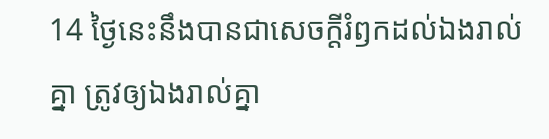14 ថ្ងៃនេះនឹងបានជាសេចក្ដីរំឭកដល់ឯងរាល់គ្នា ត្រូវឲ្យឯងរាល់គ្នា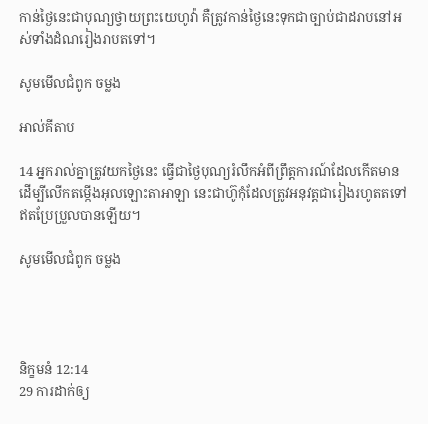កាន់ថ្ងៃនេះជាបុណ្យថ្វាយព្រះ‌យេហូវ៉ា គឺត្រូវកាន់ថ្ងៃនេះទុកជាច្បាប់ជាដរាបនៅអស់ទាំងដំណរៀង‌រាបតទៅ។

សូមមើលជំពូក ចម្លង

អាល់គីតាប

14 អ្នករាល់គ្នាត្រូវយកថ្ងៃនេះ ធ្វើជាថ្ងៃបុណ្យរំលឹកអំពីព្រឹត្ត‌ការណ៍ដែលកើតមាន ដើម្បីលើកតម្កើងអុលឡោះ‌តាអាឡា នេះជាហ៊ូកុំដែលត្រូវអនុវត្តជារៀងរហូតតទៅឥតប្រែប្រួលបានឡើយ។

សូមមើលជំពូក ចម្លង




និក្ខមនំ 12:14
29 ការដាក់ឲ្យ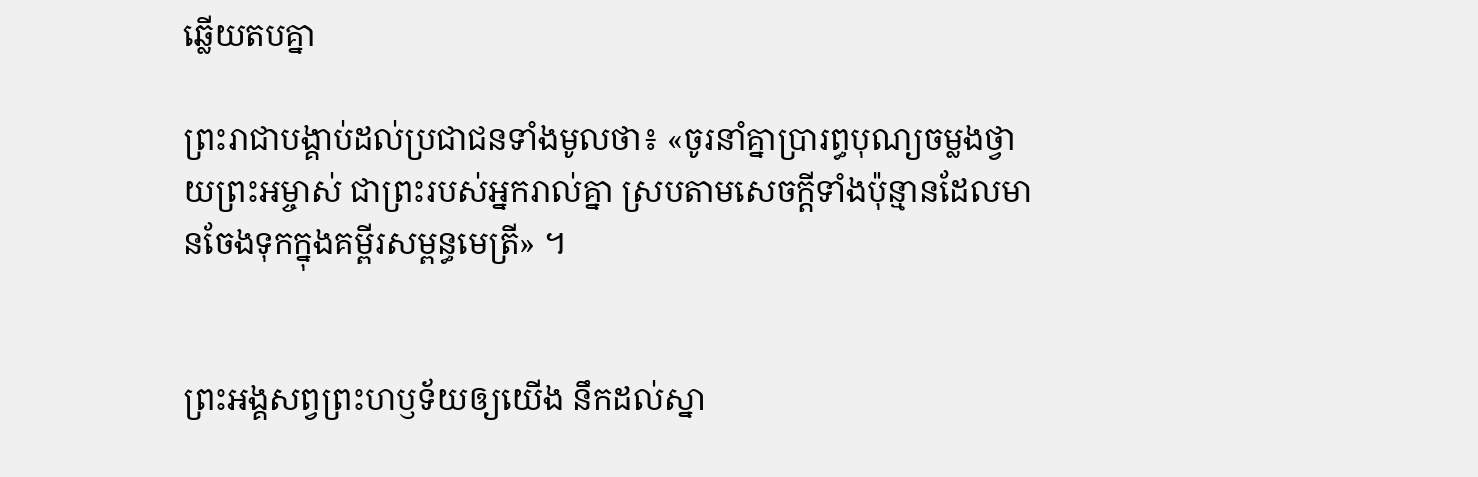ឆ្លើយតបគ្នា

ព្រះ‌រាជាបង្គាប់ដល់ប្រជា‌ជនទាំងមូលថា៖ «ចូរនាំគ្នាប្រារព្ធបុណ្យចម្លងថ្វាយព្រះ‌អម្ចាស់ ជាព្រះរបស់អ្នករាល់គ្នា ស្របតាមសេចក្ដីទាំងប៉ុន្មានដែលមានចែងទុកក្នុងគម្ពីរសម្ពន្ធ‌មេត្រី» ។


ព្រះអង្គសព្វព្រះ‌ហឫទ័យឲ្យយើង នឹកដល់ស្នា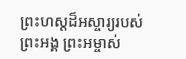ព្រះ‌ហស្ដដ៏អស្ចារ្យរបស់ព្រះអង្គ ព្រះ‌អម្ចាស់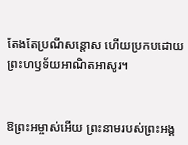តែងតែប្រណី‌សន្ដោស ហើយប្រកបដោយព្រះ‌ហឫទ័យអាណិតអាសូរ។


ឱព្រះ‌អម្ចាស់អើយ ព្រះ‌នាមរបស់ព្រះអង្គ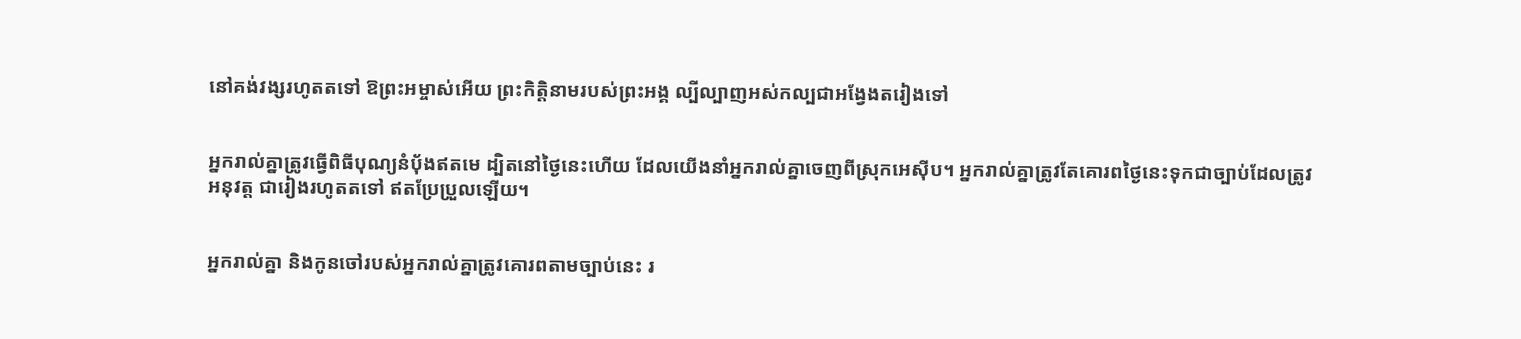នៅគង់‌វង្សរហូតតទៅ ឱព្រះ‌អម្ចាស់អើយ ព្រះ‌កិត្តិនាមរបស់ព្រះអង្គ ល្បី‌ល្បាញអស់‌កល្បជាអង្វែងតរៀងទៅ


អ្នករាល់គ្នាត្រូវធ្វើពិធីបុណ្យនំប៉័ងឥតមេ ដ្បិតនៅថ្ងៃនេះហើយ ដែលយើងនាំអ្នករាល់គ្នាចេញពីស្រុកអេស៊ីប។ អ្នករាល់គ្នាត្រូវតែគោរពថ្ងៃនេះទុកជាច្បាប់ដែលត្រូវអនុវត្ត ជារៀងរហូតតទៅ ឥតប្រែ‌ប្រួលឡើយ។


អ្នករាល់គ្នា និងកូនចៅរបស់អ្នករាល់គ្នាត្រូវគោរពតាមច្បាប់នេះ រ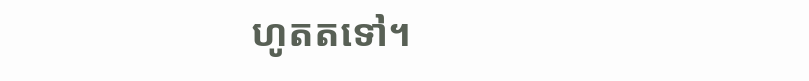ហូតតទៅ។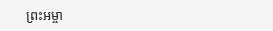ព្រះ‌អម្ចា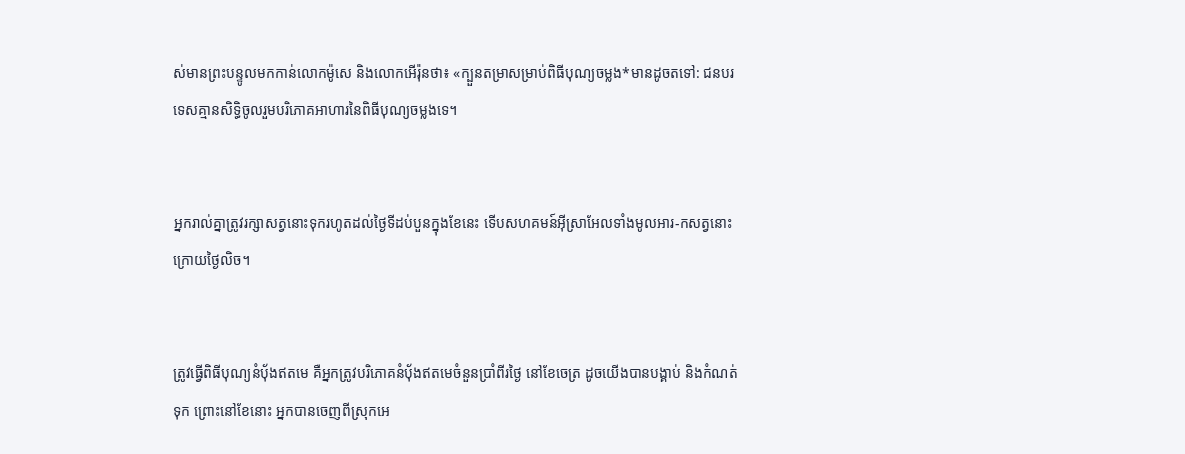ស់មានព្រះ‌បន្ទូលមកកាន់លោកម៉ូសេ និងលោកអើរ៉ុនថា៖ «ក្បួនតម្រាសម្រាប់ពិធីបុណ្យចម្លង*មានដូចតទៅ: ជនបរទេសគ្មានសិទ្ធិចូលរួមបរិភោគអាហារនៃពិធីបុណ្យចម្លងទេ។


អ្នករាល់គ្នាត្រូវរក្សាសត្វនោះទុករហូតដល់ថ្ងៃទីដប់‌បួនក្នុងខែនេះ ទើបសហគមន៍អ៊ីស្រា‌អែលទាំងមូលអារ-កសត្វនោះក្រោយថ្ងៃលិច។


ត្រូវធ្វើពិធីបុណ្យនំប៉័ងឥតមេ គឺអ្នកត្រូវបរិភោគនំប៉័ងឥតមេចំនួនប្រាំ‌ពីរថ្ងៃ នៅខែចេត្រ ដូចយើងបានបង្គាប់ និងកំណត់ទុក ព្រោះនៅខែនោះ អ្នកបានចេញពីស្រុកអេ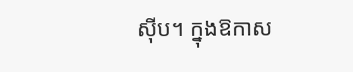ស៊ីប។ ក្នុងឱកាស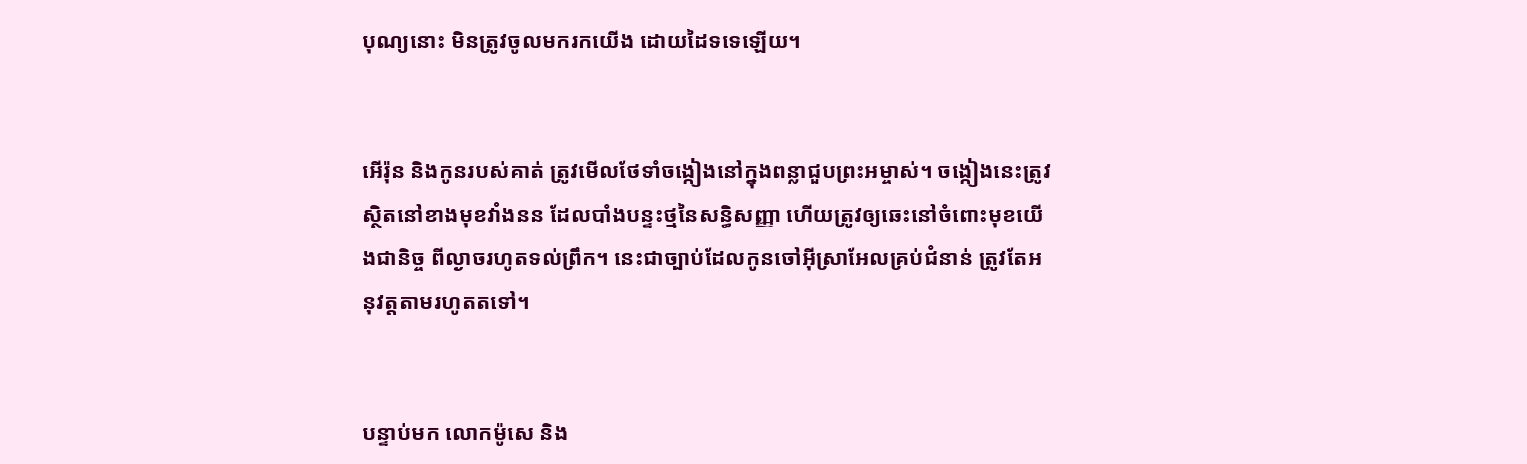បុណ្យនោះ មិនត្រូវចូលមករកយើង ដោយដៃទទេឡើយ។


អើរ៉ុន និងកូនរបស់គាត់ ត្រូវមើលថែទាំចង្កៀងនៅក្នុងពន្លាជួបព្រះ‌អម្ចាស់។ ចង្កៀងនេះត្រូវស្ថិតនៅខាងមុខវាំងនន ដែលបាំងបន្ទះថ្មនៃសន្ធិ‌សញ្ញា ហើយត្រូវឲ្យឆេះនៅចំពោះមុខយើងជានិច្ច ពីល្ងាចរហូតទល់ព្រឹក។ នេះជាច្បាប់ដែលកូនចៅអ៊ីស្រា‌អែលគ្រប់ជំនាន់ ត្រូវតែអនុវត្តតាមរហូតតទៅ។


បន្ទាប់មក លោកម៉ូសេ និង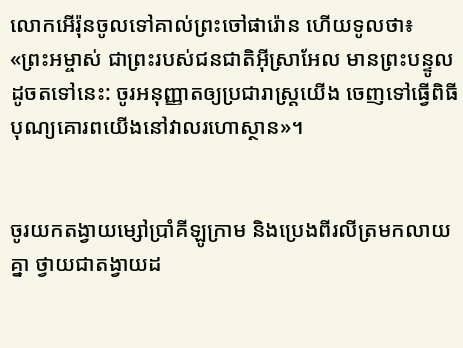លោកអើរ៉ុនចូលទៅគាល់ព្រះចៅផារ៉ោន ហើយទូលថា៖ «ព្រះ‌អម្ចាស់ ជាព្រះរបស់ជន‌ជាតិអ៊ីស្រា‌អែល មានព្រះ‌បន្ទូលដូចតទៅនេះ: ចូរអនុញ្ញាតឲ្យប្រជា‌រាស្ដ្រយើង ចេញទៅធ្វើពិធីបុណ្យគោរពយើងនៅវាលរហោ‌ស្ថាន»។


ចូរយកតង្វាយម្សៅប្រាំគីឡូ‌ក្រាម និងប្រេងពីរលីត្រមកលាយគ្នា ថ្វាយជាតង្វាយដ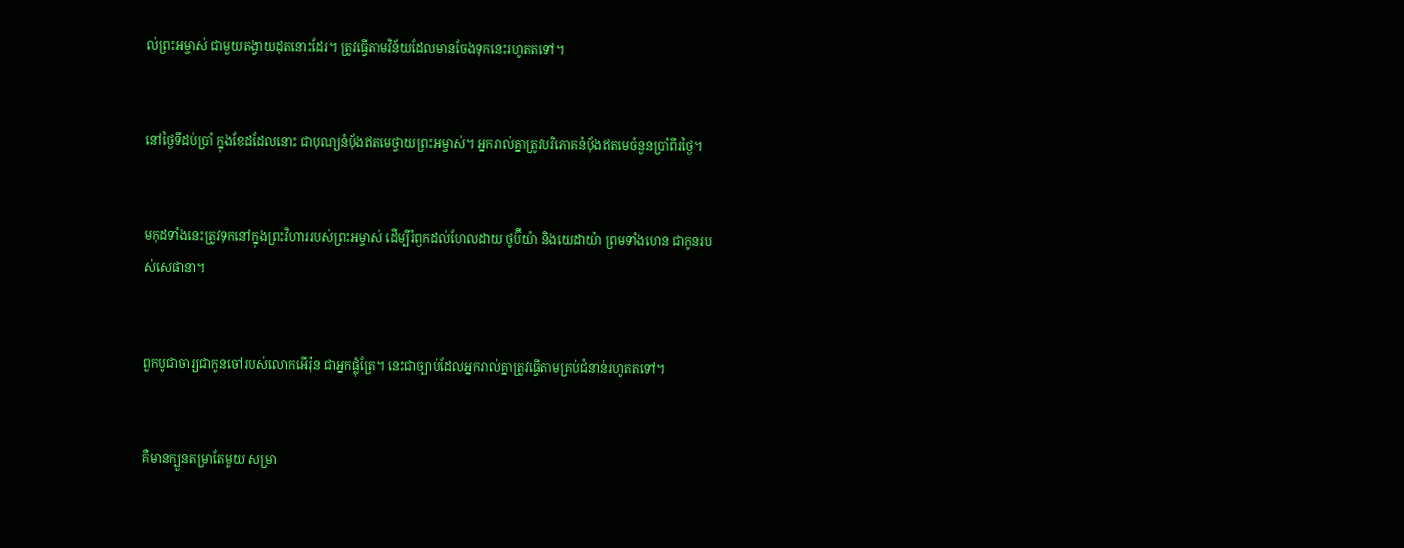ល់ព្រះ‌អម្ចាស់ ជាមួយតង្វាយដុតនោះដែរ។ ត្រូវធ្វើតាមវិន័យដែលមានចែងទុកនេះរហូតតទៅ។


នៅថ្ងៃទីដប់‌ប្រាំ ក្នុងខែដដែលនោះ ជាបុណ្យនំប៉័ងឥតមេថ្វាយព្រះ‌អម្ចាស់។ អ្នករាល់គ្នាត្រូវបរិភោគនំប៉័ងឥតមេចំនួនប្រាំ‌ពីរថ្ងៃ។


មកុដទាំងនេះត្រូវទុកនៅក្នុងព្រះ‌វិហាររបស់ព្រះ‌អម្ចាស់ ដើម្បីរំឭកដល់ហែល‌ដាយ ថូប៊ី‌យ៉ា និងយេដា‌យ៉ា ព្រមទាំងហេន ជាកូនរបស់សេផា‌នា។


ពួកបូជា‌ចារ្យជាកូនចៅរបស់លោកអើរ៉ុន ជាអ្នកផ្លុំត្រែ។ នេះជាច្បាប់ដែលអ្នករាល់គ្នាត្រូវធ្វើតាមគ្រប់ជំនាន់រហូតតទៅ។


គឺមានក្បួនតម្រាតែមួយ សម្រា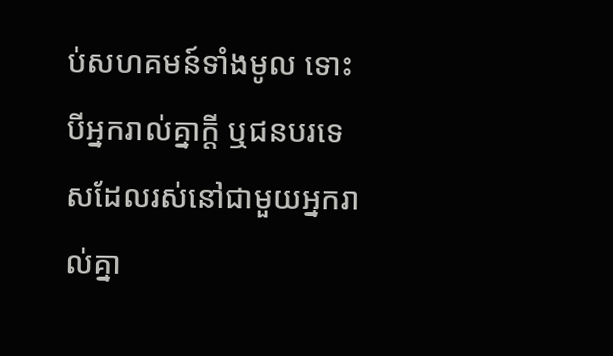ប់សហគមន៍ទាំងមូល ទោះបីអ្នករាល់គ្នាក្ដី ឬជនបរ‌ទេសដែលរស់នៅជាមួយអ្នករាល់គ្នា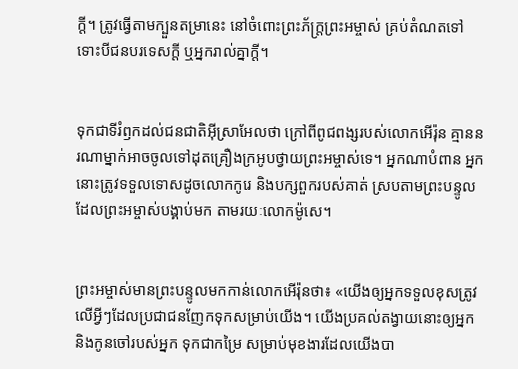ក្ដី។ ត្រូវធ្វើតាមក្បួនតម្រានេះ នៅចំពោះព្រះ‌ភ័ក្ត្រព្រះ‌អម្ចាស់ គ្រប់តំណតទៅ ទោះបីជនបរ‌ទេសក្ដី ឬអ្នករាល់គ្នាក្ដី។


ទុកជាទីរំឭកដល់ជន‌ជាតិអ៊ីស្រា‌អែលថា ក្រៅពីពូជ‌ពង្សរបស់លោកអើរ៉ុន គ្មាននរណាម្នាក់អាចចូលទៅដុតគ្រឿងក្រអូបថ្វាយព្រះ‌អម្ចាស់ទេ។ អ្នកណាបំពាន អ្នកនោះត្រូវទទួលទោសដូចលោកកូរេ និងបក្សពួករបស់គាត់ ស្របតាមព្រះ‌បន្ទូលដែលព្រះ‌អម្ចាស់បង្គាប់មក តាមរយៈលោកម៉ូសេ។


ព្រះ‌អម្ចាស់មានព្រះ‌បន្ទូលមកកាន់លោកអើរ៉ុនថា៖ «យើងឲ្យអ្នកទទួលខុសត្រូវលើអ្វីៗដែលប្រជា‌ជនញែកទុកសម្រាប់យើង។ យើងប្រគល់តង្វាយនោះឲ្យអ្នក និងកូនចៅរបស់អ្នក ទុកជាកម្រៃ សម្រាប់មុខងារដែលយើងបា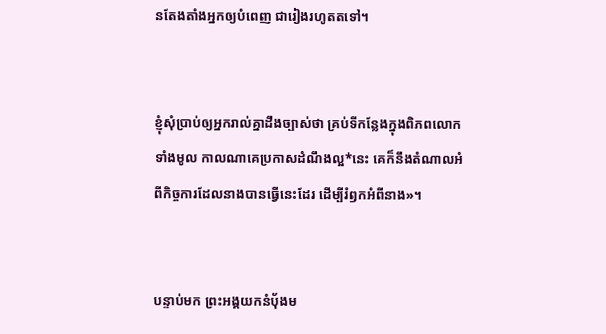នតែង‌តាំងអ្នកឲ្យបំពេញ ជារៀងរហូតតទៅ។


ខ្ញុំសុំប្រាប់ឲ្យអ្នករាល់គ្នាដឹងច្បាស់ថា គ្រប់ទីកន្លែងក្នុងពិភពលោកទាំងមូល កាលណាគេប្រកាសដំណឹង‌ល្អ*នេះ គេក៏នឹងតំណាលអំពីកិច្ចការដែលនាងបានធ្វើនេះដែរ ដើម្បីរំឭកអំពីនាង»។


បន្ទាប់មក ព្រះអង្គយកនំប៉័ងម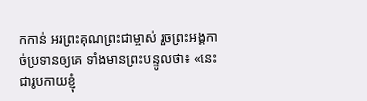កកាន់ អរព្រះ‌គុណព្រះ‌ជាម្ចាស់ រួចព្រះអង្គកាច់ប្រទានឲ្យគេ ទាំងមានព្រះ‌បន្ទូលថា៖ «នេះជារូបកាយខ្ញុំ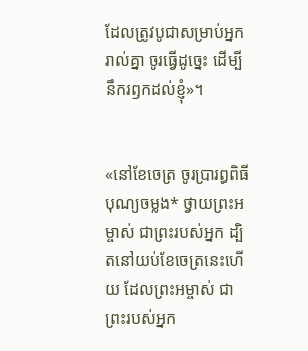ដែលត្រូវបូជាសម្រាប់អ្នករាល់គ្នា ចូរធ្វើដូច្នេះ ដើម្បីនឹករឭកដល់ខ្ញុំ»។


«នៅខែចេត្រ ចូរប្រារព្ធពិធីបុណ្យចម្លង* ថ្វាយព្រះ‌អម្ចាស់ ជាព្រះរបស់អ្នក ដ្បិតនៅយប់ខែចេត្រនេះហើយ ដែលព្រះ‌អម្ចាស់ ជាព្រះរបស់អ្នក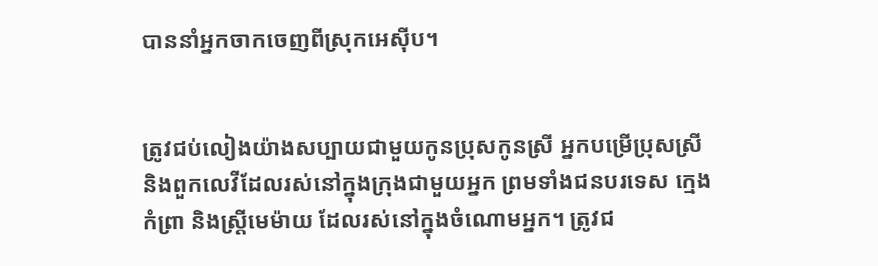បាននាំអ្នកចាកចេញពីស្រុកអេស៊ីប។


ត្រូវជប់‌លៀងយ៉ាងសប្បាយជាមួយកូនប្រុសកូនស្រី អ្នកបម្រើប្រុសស្រី និងពួកលេវីដែលរស់នៅក្នុងក្រុងជាមួយអ្នក ព្រមទាំងជនបរទេស ក្មេងកំព្រា និងស្ត្រីមេម៉ាយ ដែលរស់នៅក្នុងចំណោមអ្នក។ ត្រូវជ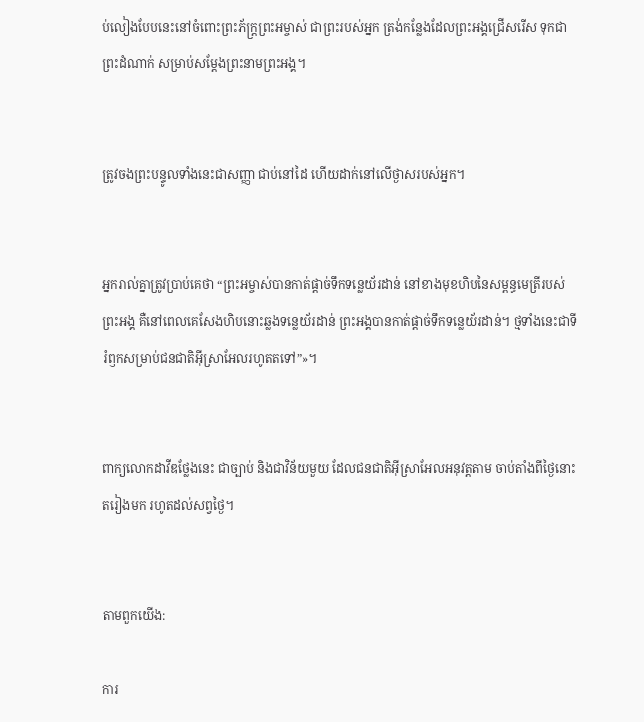ប់‌លៀងបែបនេះនៅចំពោះព្រះ‌ភ័ក្ត្រព្រះ‌អម្ចាស់ ជាព្រះរបស់អ្នក ត្រង់កន្លែងដែលព្រះអង្គជ្រើសរើស ទុកជាព្រះ‌ដំណាក់ សម្រាប់សម្តែងព្រះ‌នាមព្រះអង្គ។


ត្រូវចងព្រះ‌បន្ទូលទាំងនេះជាសញ្ញា ជាប់នៅដៃ ហើយដាក់នៅលើថ្ងាសរបស់អ្នក។


អ្នករាល់គ្នាត្រូវប្រាប់គេថា “ព្រះ‌អម្ចាស់បានកាត់ផ្ដាច់ទឹកទន្លេយ័រដាន់ នៅខាងមុខហិបនៃសម្ពន្ធ‌មេត្រីរបស់ព្រះអង្គ គឺនៅពេលគេសែងហិបនោះឆ្លងទន្លេយ័រដាន់ ព្រះអង្គបានកាត់ផ្ដាច់ទឹកទន្លេយ័រដាន់។ ថ្មទាំងនេះជាទីរំឭកសម្រាប់ជន‌ជាតិអ៊ីស្រា‌អែលរហូតតទៅ”»។


ពាក្យលោកដាវីឌថ្លែងនេះ ជាច្បាប់ និងជាវិន័យមួយ ដែលជន‌ជាតិអ៊ីស្រា‌អែលអនុវត្តតាម ចាប់តាំងពីថ្ងៃនោះតរៀងមក រហូតដល់សព្វថ្ងៃ។


តាមពួកយើង:

ការ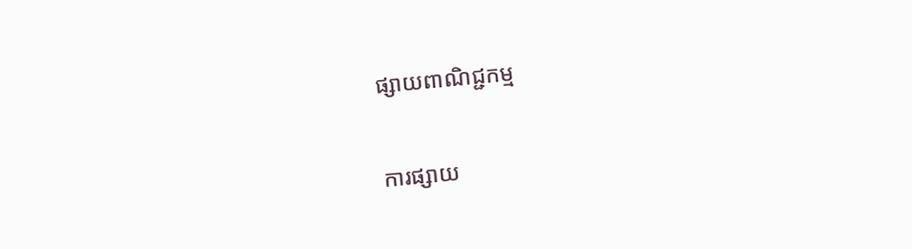ផ្សាយពាណិជ្ជកម្ម


ការផ្សាយ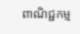ពាណិជ្ជកម្ម